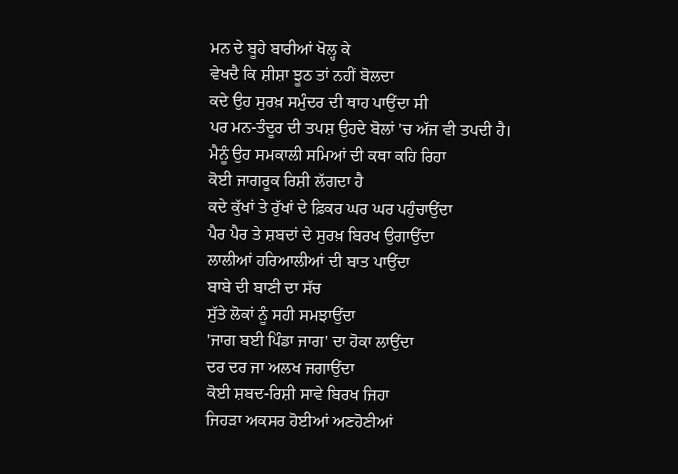ਮਨ ਦੇ ਬੂਹੇ ਬਾਰੀਆਂ ਖੋਲ੍ਹ ਕੇ
ਵੇਖਦੈ ਕਿ ਸ਼ੀਸ਼ਾ ਝੂਠ ਤਾਂ ਨਹੀਂ ਬੋਲਦਾ
ਕਦੇ ਉਹ ਸੁਰਖ਼ ਸਮੁੰਦਰ ਦੀ ਥਾਹ ਪਾਉਂਦਾ ਸੀ
ਪਰ ਮਨ-ਤੰਦੂਰ ਦੀ ਤਪਸ਼ ਉਹਦੇ ਬੋਲਾਂ 'ਚ ਅੱਜ ਵੀ ਤਪਦੀ ਹੈ।
ਮੈਨੂੰ ਉਹ ਸਮਕਾਲੀ ਸਮਿਆਂ ਦੀ ਕਥਾ ਕਹਿ ਰਿਹਾ
ਕੋਈ ਜਾਗਰੂਕ ਰਿਸ਼ੀ ਲੱਗਦਾ ਹੈ
ਕਦੇ ਕੁੱਖਾਂ ਤੇ ਰੁੱਖਾਂ ਦੇ ਫ਼ਿਕਰ ਘਰ ਘਰ ਪਹੁੰਚਾਉਂਦਾ
ਪੈਰ ਪੈਰ ਤੇ ਸ਼ਬਦਾਂ ਦੇ ਸੁਰਖ਼ ਬਿਰਖ ਉਗਾਉਂਦਾ
ਲਾਲੀਆਂ ਹਰਿਆਲੀਆਂ ਦੀ ਬਾਤ ਪਾਉਂਦਾ
ਬਾਬੇ ਦੀ ਬਾਣੀ ਦਾ ਸੱਚ
ਸੁੱਤੇ ਲੋਕਾਂ ਨੂੰ ਸਹੀ ਸਮਝਾਉਂਦਾ
'ਜਾਗ ਬਈ ਪਿੰਡਾ ਜਾਗ' ਦਾ ਹੋਕਾ ਲਾਉਂਦਾ
ਦਰ ਦਰ ਜਾ ਅਲਖ ਜਗਾਉਂਦਾ
ਕੋਈ ਸ਼ਬਦ-ਰਿਸ਼ੀ ਸਾਵੇ ਬਿਰਖ ਜਿਹਾ
ਜਿਹੜਾ ਅਕਸਰ ਹੋਈਆਂ ਅਣਹੋਣੀਆਂ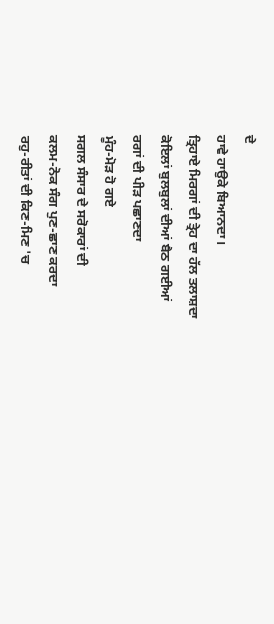ਦੇ
ਹਾਵੇ ਹਾਉਕੇ ਬਿਆਨਦਾ।
ਤ੍ਰਿਹਾਏ ਮਿਰਗਾਂ ਦੀ ਤ੍ਰੇਹ ਦਾ ਹੱਲ ਤਲਾਸ਼ਦਾ
ਕੋਇਲਾਂ ਬੁਲਬੁਲਾਂ ਦੀਆਂ ਬੈਠ ਗਈਆਂ
ਰਗਾਂ ਦੀ ਪੀੜ ਪਛਾਣਦਾ
ਮੂੰਹ-ਮੋੜ ਹੋ ਗਏ
ਸਗਲ ਸੰਸਾਰ ਦੇ ਸਰੋਕਾਰਾਂ ਦੀ
ਕਲਮ-ਨੋਕ ਸੰਗ ਪੁਣ-ਛਾਣ ਕਰਦਾ
ਰਹੁ-ਰੀਤਾਂ ਦੀ ਕਿਣ-ਮਿਣ 'ਚ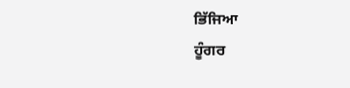ਭਿੱਜਿਆ
ਹੂੰਗਰ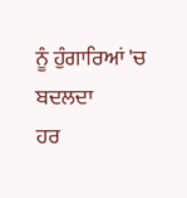ਨੂੰ ਹੁੰਗਾਰਿਆਂ 'ਚ ਬਦਲਦਾ
ਹਰ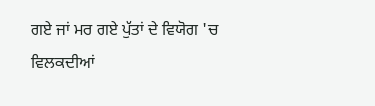ਗਏ ਜਾਂ ਮਰ ਗਏ ਪੁੱਤਾਂ ਦੇ ਵਿਯੋਗ 'ਚ
ਵਿਲਕਦੀਆਂ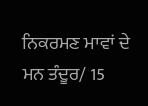ਨਿਕਰਮਣ ਮਾਵਾਂ ਦੇ
ਮਨ ਤੰਦੂਰ/ 15